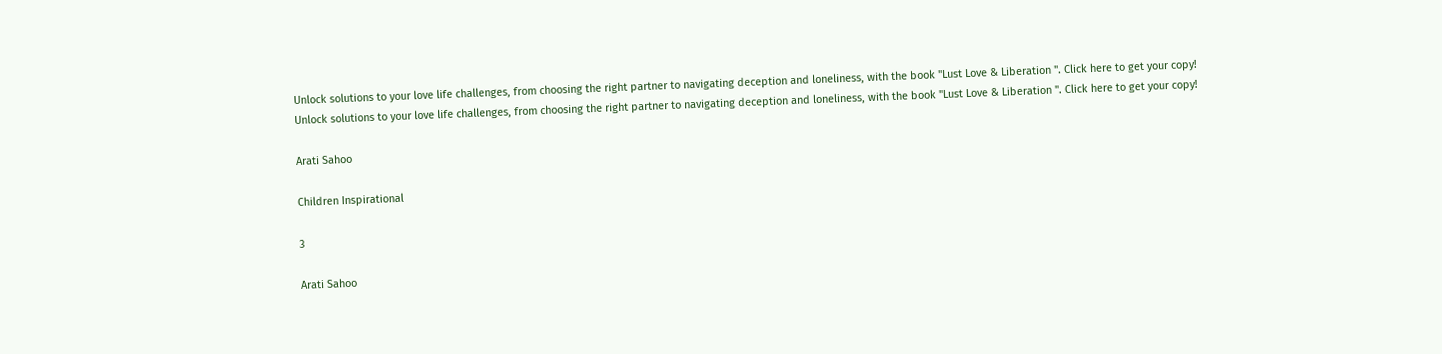Unlock solutions to your love life challenges, from choosing the right partner to navigating deception and loneliness, with the book "Lust Love & Liberation ". Click here to get your copy!
Unlock solutions to your love life challenges, from choosing the right partner to navigating deception and loneliness, with the book "Lust Love & Liberation ". Click here to get your copy!

Arati Sahoo

Children Inspirational

3

Arati Sahoo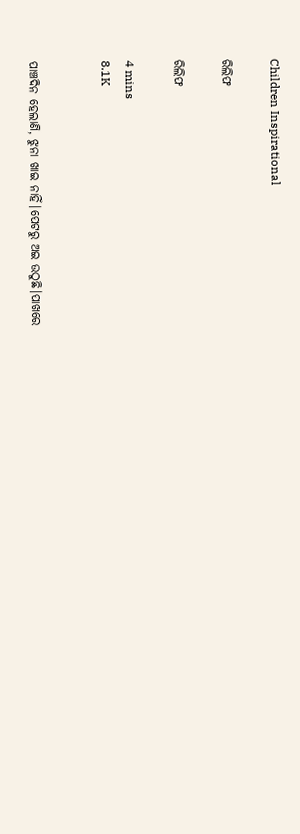Children Inspirational

ରିଲିଫ

ରିଲିଫ

4 mins
8.1K


ପାଞ୍ଚଦିନ ହେଲାଣି, ଝୁନା ଖାଇ ନାହିଁ।ପେଟରୁ ଅଇ ଉଠୁଛି।ପାଖରେ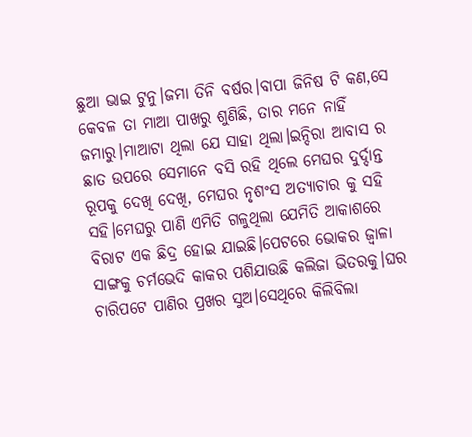ଛୁଆ ଭାଇ ଟୁନୁ।ଜମା ତିନି ବର୍ଷର।ବାପା ଜିନିଷ ଟି କଣ,ସେ କେବଳ ତା ମାଆ ପାଖରୁ ଶୁଣିଛି, ତାର ମନେ ନାହିଁ ଜମାରୁ।ମାଆଟା ଥିଲା ଯେ ସାହା ଥିଲା।ଇନ୍ଦିରା ଆବାସ ର ଛାତ ଉପରେ ସେମାନେ ବସି ରହି ଥିଲେ ମେଘର ଦୁର୍ଦ୍ଦାନ୍ତ ରୂପକୁ ଦେଖି ଦେଖି, ମେଘର ନୃଶଂସ ଅତ୍ୟାଚାର କୁ ସହି ସହି।ମେଘରୁ ପାଣି ଏମିତି ଗଳୁଥିଲା ଯେମିତି ଆକାଶରେ ବିରାଟ ଏକ ଛିଦ୍ର ହୋଇ ଯାଇଛି।ପେଟରେ ଭୋକର ଜ୍ୱାଳା ସାଙ୍ଗକୁ ଚର୍ମଭେଦି କାକର ପଶିଯାଉଛି କଲିଜା ଭିତରକୁ।ଘର ଚାରିପଟେ ପାଣିର ପ୍ରଖର ସୁଅ।ସେଥିରେ କିଲିବିଲା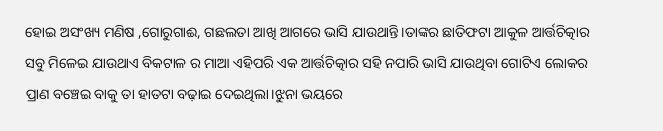ହୋଇ ଅସଂଖ୍ୟ ମଣିଷ ,ଗୋରୁଗାଈ, ଗଛଲତା ଆଖି ଆଗରେ ଭାସି ଯାଉଥାନ୍ତି।ତାଙ୍କର ଛାତିଫଟା ଆକୁଳ ଆର୍ତ୍ତଚିତ୍କାର ସବୁ ମିଳେଇ ଯାଉଥାଏ ବିକଟାଳ ର ମାଆ ଏହିପରି ଏକ ଆର୍ତ୍ତଚିତ୍କାର ସହି ନପାରି ଭାସି ଯାଉଥିବା ଗୋଟିଏ ଲୋକର ପ୍ରାଣ ବଞ୍ଚେଇ ବାକୁ ତା ହାତଟା ବଢ଼ାଇ ଦେଇଥିଲା।ଝୁନା ଭୟରେ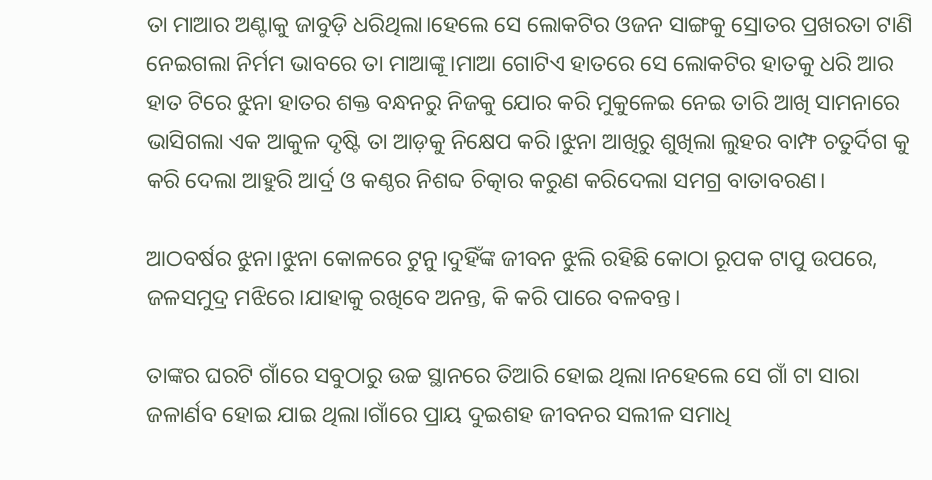ତା ମାଆର ଅଣ୍ଟାକୁ ଜାବୁଡ଼ି ଧରିଥିଲା।ହେଲେ ସେ ଲୋକଟିର ଓଜନ ସାଙ୍ଗକୁ ସ୍ରୋତର ପ୍ରଖରତା ଟାଣି ନେଇଗଲା ନିର୍ମମ ଭାବରେ ତା ମାଆଙ୍କୂ।ମାଆ ଗୋଟିଏ ହାତରେ ସେ ଲୋକଟିର ହାତକୁ ଧରି ଆର ହାତ ଟିରେ ଝୁନା ହାତର ଶକ୍ତ ବନ୍ଧନରୁ ନିଜକୁ ଯୋର କରି ମୁକୁଳେଇ ନେଇ ତାରି ଆଖି ସାମନାରେ ଭାସିଗଲା ଏକ ଆକୁଳ ଦୃଷ୍ଟି ତା ଆଡ଼କୁ ନିକ୍ଷେପ କରି।ଝୁନା ଆଖିରୁ ଶୁଖିଲା ଲୁହର ବାମ୍ଫ ଚତୁର୍ଦିଗ କୁ କରି ଦେଲା ଆହୁରି ଆର୍ଦ୍ର ଓ କଣ୍ଠର ନିଶବ୍ଦ ଚିତ୍କାର କରୁଣ କରିଦେଲା ସମଗ୍ର ବାତାବରଣ।

ଆଠବର୍ଷର ଝୁନା।ଝୁନା କୋଳରେ ଟୁନୁ।ଦୁହିଁଙ୍କ ଜୀବନ ଝୁଲି ରହିଛି କୋଠା ରୂପକ ଟାପୁ ଉପରେ, ଜଳସମୁଦ୍ର ମଝିରେ।ଯାହାକୁ ରଖିବେ ଅନନ୍ତ, କି କରି ପାରେ ବଳବନ୍ତ।

ତାଙ୍କର ଘରଟି ଗାଁରେ ସବୁଠାରୁ ଉଚ୍ଚ ସ୍ଥାନରେ ତିଆରି ହୋଇ ଥିଲା।ନହେଲେ ସେ ଗାଁ ଟା ସାରା ଜଳାର୍ଣବ ହୋଇ ଯାଇ ଥିଲା।ଗାଁରେ ପ୍ରାୟ ଦୁଇଶହ ଜୀବନର ସଲୀଳ ସମାଧି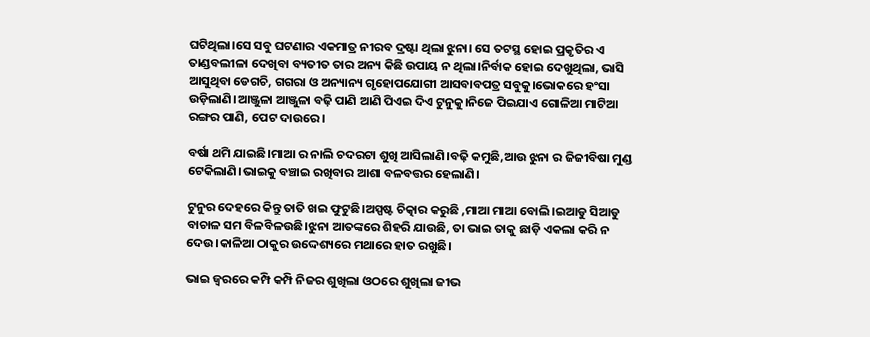ଘଟିଥିଲା।ସେ ସବୁ ଘଟଣାର ଏକମାତ୍ର ନୀରବ ଦ୍ରଷ୍ଟା ଥିଲା ଝୁନା। ସେ ତଟସ୍ଥ ହୋଇ ପ୍ରକୃତିର ଏ ତାଣ୍ଡବଲୀଳା ଦେଖିବା ବ୍ୟତୀତ ତାର ଅନ୍ୟ କିଛି ଉପାୟ ନ ଥିଲା।ନିର୍ବାକ ହୋଇ ଦେଖୁଥିଲା, ଭାସି ଆସୁଥିବା ଡେଗଚି, ଗଗରା ଓ ଅନ୍ୟାନ୍ୟ ଗୃହୋପଯୋଗୀ ଆସବାବପତ୍ର ସବୁକୁ।ଭୋକରେ ହଂସା ଉଡ଼ିଲାଣି।ଆଞ୍ଜୁଳା ଆଞ୍ଜୁଳା ବଢ଼ି ପାଣି ଆଣି ପିଏଇ ଦିଏ ଟୁନୁକୁ।ନିଜେ ପିଇଯାଏ ଗୋଳିଆ ମାଟିଆ ରଙ୍ଗର ପାଣି, ପେଟ ଦାଉରେ।

ବର୍ଷା ଥମି ଯାଇଛି।ମାଆ ର ନାଲି ଚଦରଟା ଶୁଖି ଆସିଲାଣି।ବଢ଼ି କମୁଛି,ଆଉ ଝୁନା ର ଜିଜୀବିଷା ମୁଣ୍ଡ ଟେକିଲାଣି।ଭାଇକୁ ବଞ୍ଚାଇ ରଖିବାର ଆଶା ବଳବତ୍ତର ହେଲାଣି।

ଟୁନୁର ଦେହରେ କିନ୍ତୁ ତାତି ଖଇ ଫୁଟୁଛି।ଅସ୍ପଷ୍ଟ ଚିତ୍କାର କରୁଛି ,ମାଆ ମାଆ ବୋଲି।ଇଆଡୁ ସିଆଡୁ ବାଚାଳ ସମ ବିଳବିଳଉଛି।ଝୁନା ଆତଙ୍କରେ ଶିହରି ଯାଉଛି, ତା ଭାଇ ତାକୁ ଛାଡ଼ି ଏକଲା କରି ନ ଦେଉ।କାଳିଆ ଠାକୁର ଉଦ୍ଦେଶ୍ୟରେ ମଥାରେ ହାତ ରଖୁଛି।

ଭାଇ ଜ୍ୱରରେ କମ୍ପି କମ୍ପି ନିଜର ଶୁଖିଲା ଓଠରେ ଶୁଖିଲା ଜୀଭ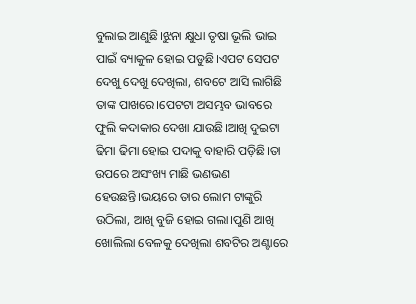ବୁଲାଇ ଆଣୁଛି।ଝୁନା କ୍ଷୁଧା ତୃଷା ଭୂଲି ଭାଇ ପାଇଁ ବ୍ୟାକୁଳ ହୋଇ ପଡୁଛି।ଏପଟ ସେପଟ ଦେଖୁ ଦେଖୁ ଦେଖିଲା, ଶବଟେ ଆସି ଲାଗିଛି ତାଙ୍କ ପାଖରେ।ପେଟଟା ଅସମ୍ଭବ ଭାବରେ ଫୁଲି କଦାକାର ଦେଖା ଯାଉଛି।ଆଖି ଦୁଇଟା ଢିମା ଢିମା ହୋଇ ପଦାକୁ ବାହାରି ପଡ଼ିଛି।ତା ଉପରେ ଅସଂଖ୍ୟ ମାଛି ଭଣଭଣ ହେଉଛନ୍ତି।ଭୟରେ ତାର ଲୋମ ଟାଙ୍କୁରି ଉଠିଲା, ଆଖି ବୁଜି ହୋଇ ଗଲା।ପୁଣି ଆଖି ଖୋଲିଲା ବେଳକୁ ଦେଖିଲା ଶବଟିର ଅଣ୍ଟାରେ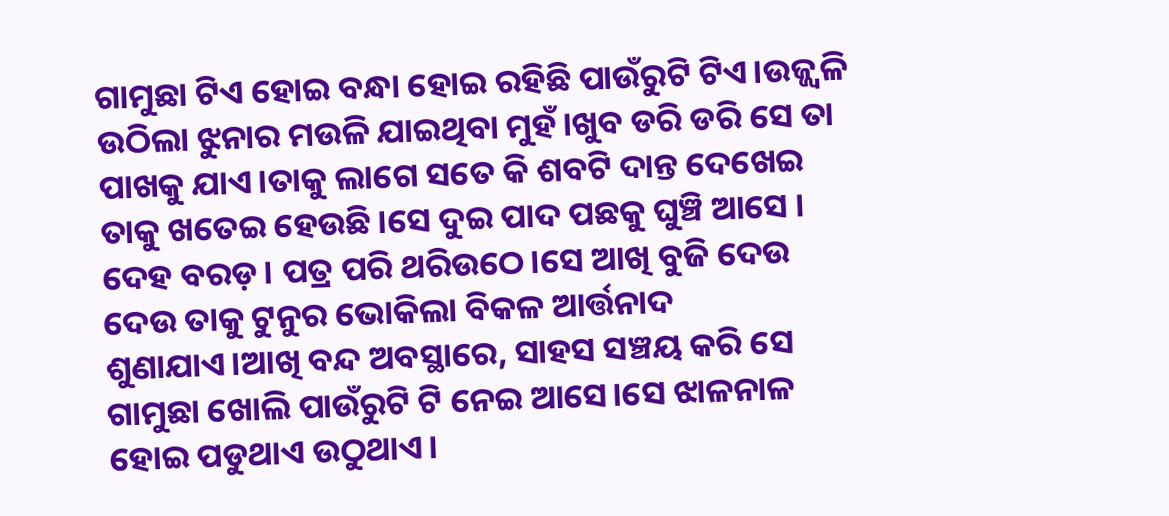ଗାମୁଛା ଟିଏ ହୋଇ ବନ୍ଧା ହୋଇ ରହିଛି ପାଉଁରୁଟି ଟିଏ।ଉଜ୍ଜ୍ବଳି ଉଠିଲା ଝୁନାର ମଉଳି ଯାଇଥିବା ମୁହଁ।ଖୁବ ଡରି ଡରି ସେ ତା ପାଖକୁ ଯାଏ।ତାକୁ ଲାଗେ ସତେ କି ଶବଟି ଦାନ୍ତ ଦେଖେଇ ତାକୁ ଖତେଇ ହେଉଛି।ସେ ଦୁଇ ପାଦ ପଛକୁ ଘୁଞ୍ଚି ଆସେ । ଦେହ ବରଡ଼। ପତ୍ର ପରି ଥରିଉଠେ।ସେ ଆଖି ବୁଜି ଦେଉ ଦେଉ ତାକୁ ଟୁନୁର ଭୋକିଲା ବିକଳ ଆର୍ତ୍ତନାଦ ଶୁଣାଯାଏ।ଆଖି ବନ୍ଦ ଅବସ୍ଥାରେ, ସାହସ ସଞ୍ଚୟ କରି ସେ ଗାମୁଛା ଖୋଲି ପାଉଁରୁଟି ଟି ନେଇ ଆସେ।ସେ ଝାଳନାଳ ହୋଇ ପଡୁଥାଏ ଉଠୁଥାଏ।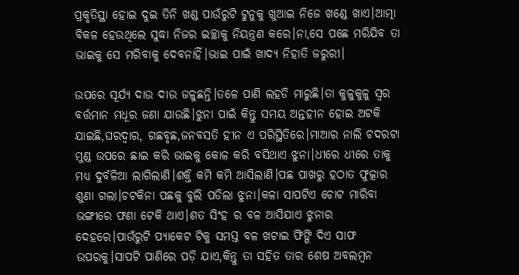ପ୍ରକୃତିସ୍ଥା ହୋଇ ଦୁଇ ତିନି ଖଣ୍ଡ ପାଉଁରୁଟି ଟୁନୁକୁ ଖୁଆଇ ନିଜେ ଖଣ୍ଡେ ଖାଏ।ଆତ୍ମା ବିକଳ ହେଉଥିଲେ ସୁଦ୍ଧା ନିଜର ଇଚ୍ଛାକୁ ନିୟନ୍ତ୍ରଣ କରେ।ନା,ସେ ପଛେ ମରିଯିବ ତା ଭାଇକୁ ସେ ମରିବାକୁ ଦେବନାହିଁ।ଭାଇ ପାଇଁ ଖାଦ୍ୟ ନିହାତି ଜରୁରୀ।

ଉପରେ ସୂର୍ଯ୍ୟ ଦାଉ ଦାଉ ଜଳୁଛନ୍ତି।ତଳେ ପାଣି ଲହଡି ମାରୁଛି।ତା କୁଳୁକୁଳୁ ସ୍ୱର ବର୍ତ୍ତମାନ ମଧୂର ଜଣା ଯାଉଛି।ଝୁନା ପାଇଁ କିନ୍ତୁ ସମୟ ଅନ୍ତହୀନ ହୋଇ ଅଟକି ଯାଇଛି,ଘରଦ୍ଵାର, ଗଛବୃଛ,ଜନବସତି ହୀନ ଏ ପରିସ୍ଥିତିରେ।ମାଆର ନାଲି ଚଦରଟା ମୁଣ୍ଡ ଉପରେ ଛାଇ କରି ଭାଇକୁ କୋଳ କରି ବସିଥାଏ ଝୁନା।ଧୀରେ ଧୀରେ ତାକୁ ମଧ୍ୟ ଦୁର୍ବଳିଆ ଲାଗିଲାଣି।ଶକ୍ତି କମି କମି ଆସିଲାଣି।ପଛ ପାଖରୁ ହଠାତ ଫୁତ୍କାର ଶୁଣା ଗଲା।ଚଟକିନା ପଛକୁ ବୁଲି ପଡିଲା ଝୁନା।କଳା ସାପଟିଏ ଚୋଟ ମାରିବା ଭଙ୍ଗୀରେ ଫଣା ଟେକି ଥାଏ।ଶତ ସିଂହ ର ବଳ ଆସିଯାଏ ଝୁନାର ଦେହରେ।ପାଉଁରୁଟି ପ୍ୟାକେଟ ଟିକୁ ସମସ୍ତ ବଳ ଖଟାଇ ଫିଙ୍ଗି ଦିଏ ସାଫ ଉପରକୁ।ସାପଟି ପାଣିରେ ପଡ଼ି ଯାଏ,କିନ୍ତୁ ତା ସହିତ ତାର ଶେଷ ଅବଲମ୍ବନ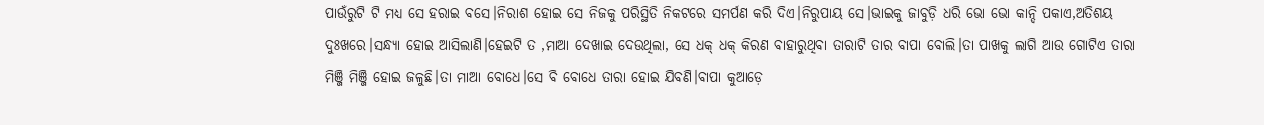ପାଉଁରୁଟି ଟି ମଧ୍ୟ ସେ ହରାଇ ବସେ।ନିରାଶ ହୋଇ ସେ ନିଜକୁ ପରିସ୍ଥିତି ନିକଟରେ ସମର୍ପଣ କରି ଦିଏ।ନିରୁପାୟ ସେ।ଭାଇକୁ ଜାବୁଡ଼ି ଧରି ଭୋ ଭୋ କାନ୍ଦି ପକାଏ,ଅତିଶୟ ଦୁଃଖରେ।ସନ୍ଧ୍ୟା ହୋଇ ଆସିଲାଣି।ହେଇଟି ତ ,ମାଆ ଦେଖାଇ ଦେଉଥିଲା, ସେ ଧକ୍ ଧକ୍ କିରଣ ବାହାରୁଥିବା ତାରାଟି ତାର ବାପା ବୋଲି।ତା ପାଖକୁ ଲାଗି ଆଉ ଗୋଟିଏ ତାରା ମିଞ୍ଜି ମିଞ୍ଜି ହୋଇ ଜଳୁଛି।ତା ମାଆ ବୋଧେ।ସେ ବି ବୋଧେ ତାରା ହୋଇ ଯିବଣି।ବାପା କୁଆଡ଼େ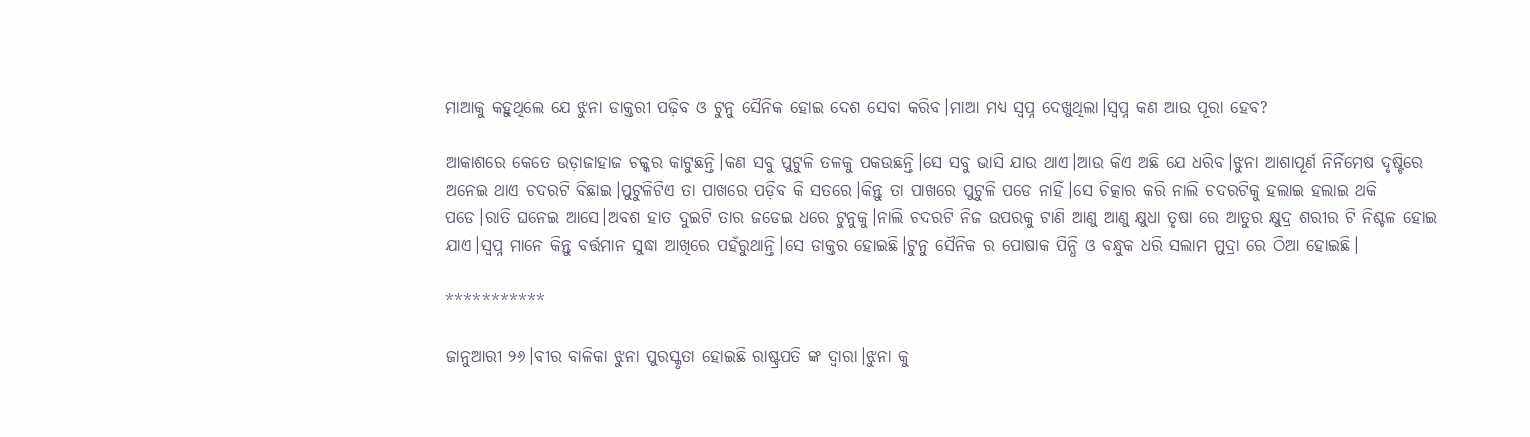ମାଆକୁ କହୁଥିଲେ ଯେ ଝୁନା ଡାକ୍ତରୀ ପଢ଼ିବ ଓ ଟୁନୁ ସୈନିକ ହୋଇ ଦେଶ ସେବା କରିବ।ମାଆ ମଧ୍ୟ ସ୍ୱପ୍ନ ଦେଖୁଥିଲା।ସ୍ୱପ୍ନ କଣ ଆଉ ପୂରା ହେବ?

ଆକାଶରେ କେତେ ଉଡ଼ାଜାହାଜ ଚକ୍କର କାଟୁଛନ୍ତି।କଣ ସବୁ ପୁଟୁଳି ତଳକୁ ପକଉଛନ୍ତି।ସେ ସବୁ ଭାସି ଯାଉ ଥାଏ।ଆଉ କିଏ ଅଛି ଯେ ଧରିବ।ଝୁନା ଆଶାପୂର୍ଣ ନିର୍ନିମେଷ ଦୃଷ୍ଟିରେ ଅନେଇ ଥାଏ ଚଦରଟି ବିଛାଇ।ପୁଟୁଳିଟିଏ ତା ପାଖରେ ପଡ଼ିବ କି ସତରେ।କିନ୍ତୁ ତା ପାଖରେ ପୁଟୁଳି ପଡେ ନାହିଁ।ସେ ଚିତ୍କାର କରି ନାଲି ଚଦରଟିକୁ ହଲାଇ ହଲାଇ ଥକି ପଡେ।ରାତି ଘନେଇ ଆସେ।ଅବଶ ହାତ ଦୁଇଟି ତାର ଜଡେଇ ଧରେ ଟୁନୁକୁ।ନାଲି ଚଦରଟି ନିଜ ଉପରକୁ ଟାଣି ଆଣୁ ଆଣୁ କ୍ଷୁଧା ତୃଷା ରେ ଆତୁର କ୍ଷୁଦ୍ର ଶରୀର ଟି ନିଶ୍ଚଳ ହୋଇ ଯାଏ।ସ୍ୱପ୍ନ ମାନେ କିନ୍ତୁ ବର୍ତ୍ତମାନ ସୁଦ୍ଧା ଆଖିରେ ପହଁରୁଥାନ୍ତି।ସେ ଡାକ୍ତର ହୋଇଛି।ଟୁନୁ ସୈନିକ ର ପୋଷାକ ପିନ୍ଧି ଓ ବନ୍ଧୁକ ଧରି ସଲାମ ମୁଦ୍ରା ରେ ଠିଆ ହୋଇଛି।

***********

ଜାନୁଆରୀ ୨୬।ବୀର ବାଳିକା ଝୁନା ପୁରସ୍କୃତା ହୋଇଛି ରାଷ୍ଟ୍ରପତି ଙ୍କ ଦ୍ୱାରା।ଝୁନା କୁ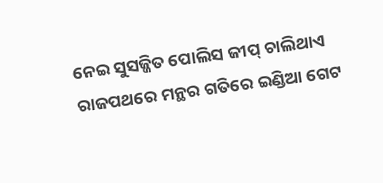ନେଇ ସୁସଜ୍ଜିତ ପୋଲିସ ଜୀପ୍ ଚାଲିଥାଏ ରାଜପଥରେ ମନ୍ଥର ଗତିରେ ଇଣ୍ଡିଆ ଗେଟ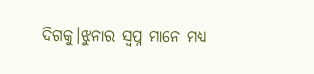ଦିଗକୁ।ଝୁନାର ସ୍ୱପ୍ନ ମାନେ ମଧ୍ୟ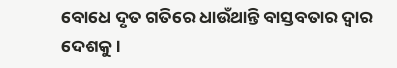ବୋଧେ ଦୃତ ଗତିରେ ଧାଉଁଥାନ୍ତି ବାସ୍ତବତାର ଦ୍ୱାର ଦେଶକୁ।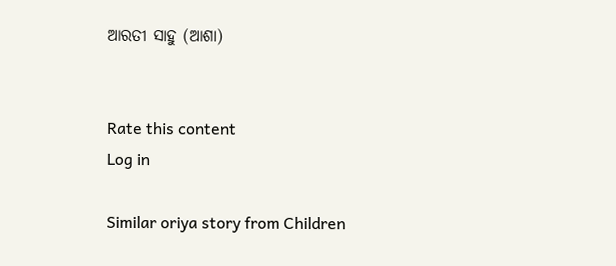ଆରତୀ ସାହୁ (ଆଶା)


Rate this content
Log in

Similar oriya story from Children